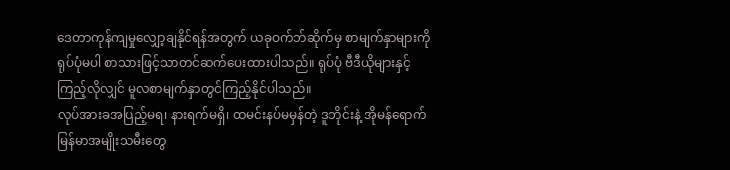ဒေတာကုန်ကျမှုလျှော့ချနိုင်ရန်အတွက် ယခုဝက်ဘ်ဆိုက်မှ စာမျက်နှာများကို ရုပ်ပုံမပါ စာသားဖြင့်သာတင်ဆက်ပေးထားပါသည်။ ရုပ်ပုံ ဗီဒီယိုများနှင့် ကြည့်လိုလျှင် မူလစာမျက်နှာတွင်ကြည့်နိုင်ပါသည်။
လုပ်အားခအပြည့်မရ၊ နားရက်မရှိ၊ ထမင်းနပ်မမှန်တဲ့ ဒူဘိုင်းနဲ့ အိုမန်ရောက် မြန်မာအမျိုးသမီးတွေ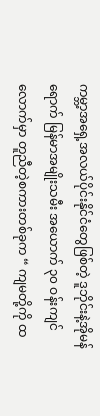ကမ္ဘာ့အရှေ့အလယ်ပိုင်းနိုင်ငံတွေဖြစ်တဲ့ ဒူဘိုင်းနဲ့အိုမန်ရောက် မြန်မာအမျိုးသမီး အယောက် ၃၀ ဝန်းကျင်လောက်မှာ တူညီတဲ့စကားတစ်ခုက “ ကျမတို့ကို ထ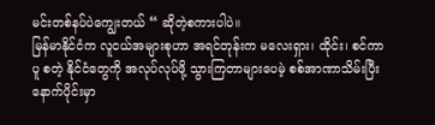မင်းတစ်နပ်ပဲကျွေးတယ် “ ဆိုတဲ့စကားပါပဲ။
မြန်မာနိုင်ငံက လူငယ်အများစုဟာ အရင်တုန်းက မလေးရှား၊ ထိုင်း၊ စင်ကာပူ စတဲ့ နိုင်ငံတွေကို အလုပ်လုပ်ဖို့ သွားကြတာများပေမဲ့ စစ်အာဏာသိမ်းပြီးနောက်ပိုင်းမှာ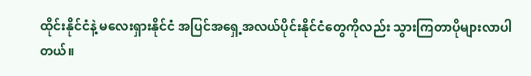ထိုင်းနိုင်ငံနဲ့ မလေးရှားနိုင်ငံ အပြင်အရှေ့အလယ်ပိုင်းနိုင်ငံတွေကိုလည်း သွားကြတာပိုများလာပါတယ်။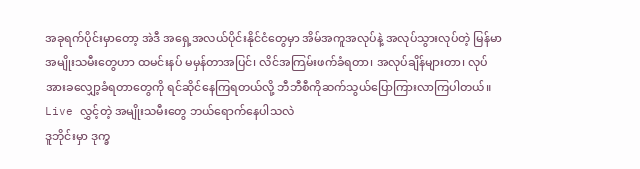အခုရက်ပိုင်းမှာတော့ အဲဒီ အရှေ့အလယ်ပိုင်းနိုင်ငံတွေမှာ အိမ်အကူအလုပ်နဲ့ အလုပ်သွားလုပ်တဲ့ မြန်မာအမျိုးသမီးတွေဟာ ထမင်းနပ် မမှန်တာအပြင်၊ လိင်အကြမ်းဖက်ခံရတာ၊ အလုပ်ချိန်များတာ၊ လုပ်အားခလျှော့ခံရတာတွေကို ရင်ဆိုင်နေကြရတယ်လို့ ဘီဘီစီကိုဆက်သွယ်ပြောကြားလာကြပါတယ်။
Live လွှင့်တဲ့ အမျိုးသမီးတွေ ဘယ်ရောက်နေပါသလဲ
ဒူဘိုင်းမှာ ဒုက္ခ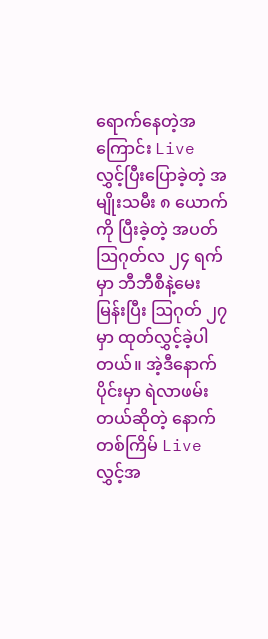ရောက်နေတဲ့အကြောင်း Live လွှင့်ပြီးပြောခဲ့တဲ့ အမျိုးသမီး ၈ ယောက်ကို ပြီးခဲ့တဲ့ အပတ်ဩဂုတ်လ ၂၄ ရက်မှာ ဘီဘီစီနဲ့မေးမြန်းပြီး ဩဂုတ် ၂၇ မှာ ထုတ်လွှင့်ခဲ့ပါတယ်။ အဲ့ဒီနောက်ပိုင်းမှာ ရဲလာဖမ်းတယ်ဆိုတဲ့ နောက်တစ်ကြိမ် Live လွှင့်အ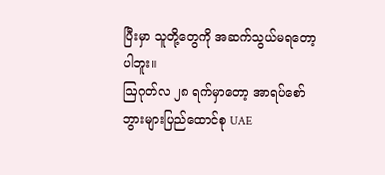ပြီးမှာ သူတို့တွေကို အဆက်သွယ်မရတော့ပါဘူး။
ဩဂုတ်လ ၂၈ ရက်မှာတော့ အာရပ်စော်ဘွားများပြည်ထောင်စု UAE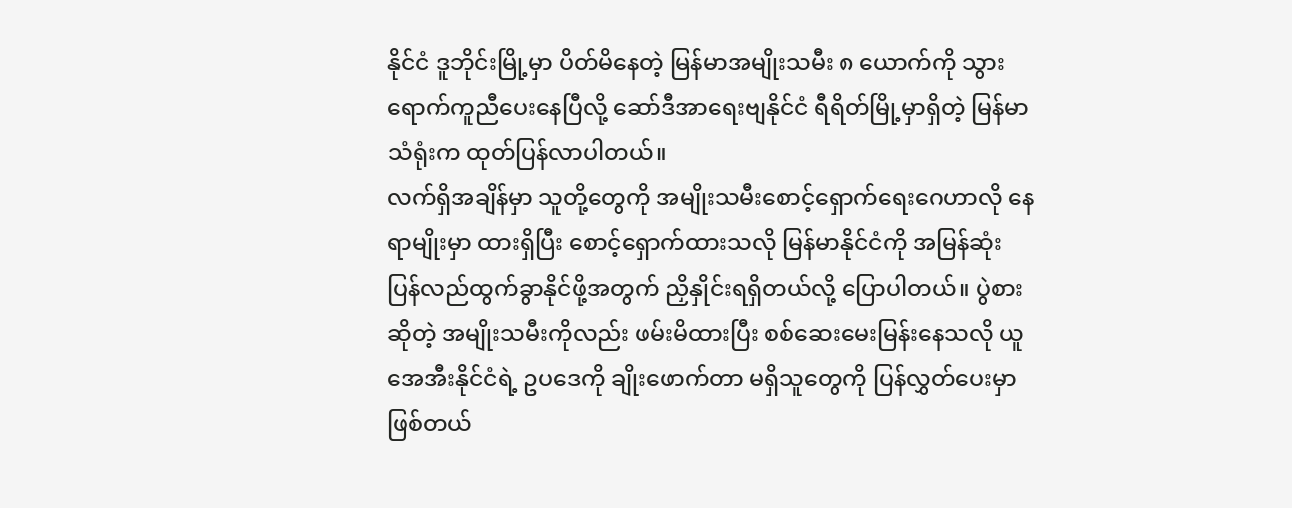နိုင်ငံ ဒူဘိုင်းမြို့မှာ ပိတ်မိနေတဲ့ မြန်မာအမျိုးသမီး ၈ ယောက်ကို သွားရောက်ကူညီပေးနေပြီလို့ ဆော်ဒီအာရေးဗျနိုင်ငံ ရီရိတ်မြို့မှာရှိတဲ့ မြန်မာသံရုံးက ထုတ်ပြန်လာပါတယ်။
လက်ရှိအချိန်မှာ သူတို့တွေကို အမျိုးသမီးစောင့်ရှောက်ရေးဂေဟာလို နေရာမျိုးမှာ ထားရှိပြီး စောင့်ရှောက်ထားသလို မြန်မာနိုင်ငံကို အမြန်ဆုံး ပြန်လည်ထွက်ခွာနိုင်ဖို့အတွက် ညှိနှိုင်းရရှိတယ်လို့ ပြောပါတယ်။ ပွဲစားဆိုတဲ့ အမျိုးသမီးကိုလည်း ဖမ်းမိထားပြီး စစ်ဆေးမေးမြန်းနေသလို ယူအေအီးနိုင်ငံရဲ့ ဥပဒေကို ချိုးဖောက်တာ မရှိသူတွေကို ပြန်လွှတ်ပေးမှာဖြစ်တယ်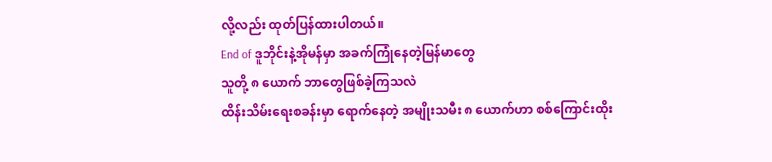လို့လည်း ထုတ်ပြန်ထားပါတယ်။
End of ဒူဘိုင်းနဲ့အိုမန်မှာ အခက်ကြုံနေတဲ့မြန်မာတွေ
သူတို့ ၈ ယောက် ဘာတွေဖြစ်ခဲ့ကြသလဲ
ထိန်းသိမ်းရေးစခန်းမှာ ရောက်နေတဲ့ အမျိုးသမီး ၈ ယောက်ဟာ စစ်ကြောင်းထိုး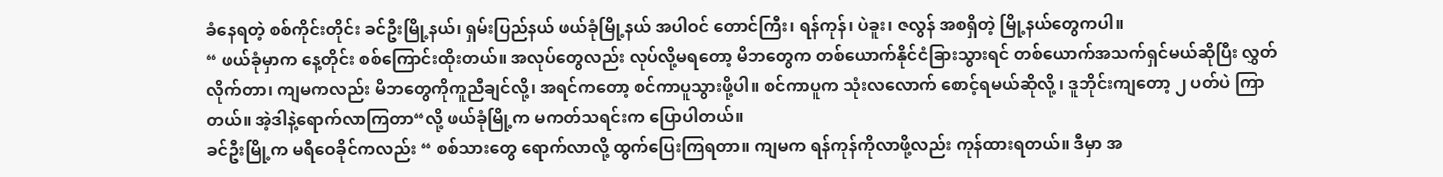ခံနေရတဲ့ စစ်ကိုင်းတိုင်း ခင်ဦးမြို့နယ်၊ ရှမ်းပြည်နယ် ဖယ်ခုံမြို့နယ် အပါဝင် တောင်ကြီး၊ ရန်ကုန်၊ ပဲခူး၊ ဇလွန် အစရှိတဲ့ မြို့နယ်တွေကပါ။
“ ဖယ်ခုံမှာက နေ့တိုင်း စစ်ကြောင်းထိုးတယ်။ အလုပ်တွေလည်း လုပ်လို့မရတော့ မိဘတွေက တစ်ယောက်နိုင်ငံခြားသွားရင် တစ်ယောက်အသက်ရှင်မယ်ဆိုပြီး လွှတ်လိုက်တာ၊ ကျမကလည်း မိဘတွေကိုကူညီချင်လို့၊ အရင်ကတော့ စင်ကာပူသွားဖို့ပါ။ စင်ကာပူက သုံးလလောက် စောင့်ရမယ်ဆိုလို့ ၊ ဒူဘိုင်းကျတော့ ၂ ပတ်ပဲ ကြာတယ်။ အဲ့ဒါနဲ့ရောက်လာကြတာ“လို့ ဖယ်ခုံမြို့က မကတ်သရင်းက ပြောပါတယ်။
ခင်ဦးမြို့က မရီဝေခိုင်ကလည်း “ စစ်သားတွေ ရောက်လာလို့ ထွက်ပြေးကြရတာ။ ကျမက ရန်ကုန်ကိုလာဖို့လည်း ကုန်ထားရတယ်။ ဒီမှာ အ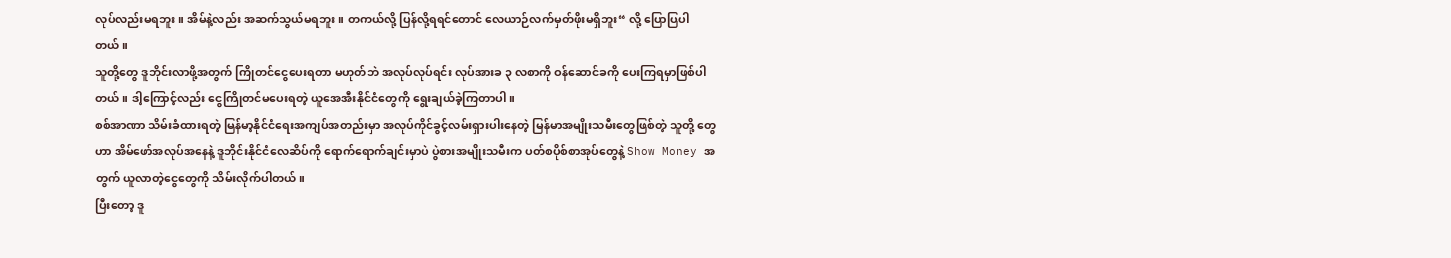လုပ်လည်းမရဘူး။ အိမ်နဲ့လည်း အဆက်သွယ်မရဘူး။ တကယ်လို့ ပြန်လို့ရရင်တောင် လေယာဉ်လက်မှတ်ဖိုးမရှိဘူး“ လို့ ပြောပြပါတယ်။
သူတို့တွေ ဒူဘိုင်းလာဖို့အတွက် ကြိုတင်ငွေပေးရတာ မဟုတ်ဘဲ အလုပ်လုပ်ရင်း လုပ်အားခ ၃ လစာကို ဝန်ဆောင်ခကို ပေးကြရမှာဖြစ်ပါတယ်။ ဒါ့ကြောင့်လည်း ငွေကြိုတင်မပေးရတဲ့ ယူအေအီးနိုင်ငံတွေကို ရွေးချယ်ခဲ့ကြတာပါ။
စစ်အာဏာ သိမ်းခံထားရတဲ့ မြန်မာ့နိုင်ငံရေးအကျပ်အတည်းမှာ အလုပ်ကိုင်ခွင့်လမ်းရှားပါးနေတဲ့ မြန်မာအမျိုးသမီးတွေဖြစ်တဲ့ သူတို့ တွေဟာ အိမ်ဖော်အလုပ်အနေနဲ့ ဒူဘိုင်းနိုင်ငံလေဆိပ်ကို ရောက်ရောက်ချင်းမှာပဲ ပွဲစားအမျိုးသမီးက ပတ်စပိုစ်စာအုပ်တွေနဲ့ Show Money အတွက် ယူလာတဲ့ငွေတွေကို သိမ်းလိုက်ပါတယ်။
ပြီးတော့ ဒူ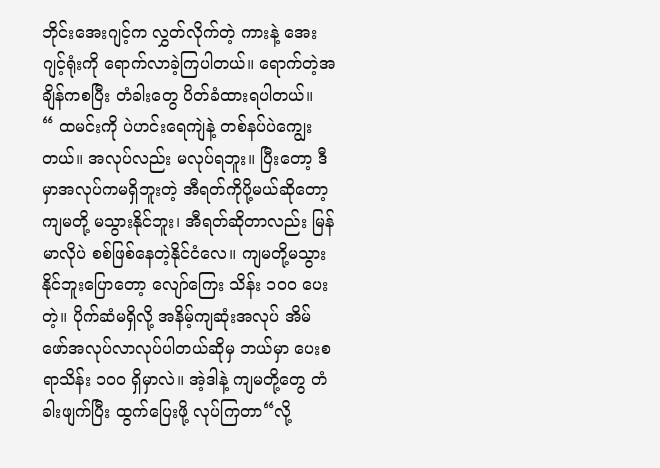ဘိုင်းအေးဂျင့်က လွှတ်လိုက်တဲ့ ကားနဲ့ အေးဂျင့်ရုံးကို ရောက်လာခဲ့ကြပါတယ်။ ရောက်တဲ့အချိန်ကစပြီး တံခါးတွေ ပိတ်ခံထားရပါတယ်။
“ ထမင်းကို ပဲဟင်းရေကျဲနဲ့ တစ်နပ်ပဲကျွေးတယ်။ အလုပ်လည်း မလုပ်ရဘူး။ ပြီးတော့ ဒီမှာအလုပ်ကမရှိဘူးတဲ့ အီရတ်ကိုပို့မယ်ဆိုတော့ ကျမတို့ မသွားနိုင်ဘူး၊ အီရတ်ဆိုတာလည်း မြန်မာလိုပဲ စစ်ဖြစ်နေတဲ့နိုင်ငံလေ။ ကျမတို့မသွားနိုင်ဘူးပြောတော့ လျော်ကြေး သိန်း ၁၀၀ ပေးတဲ့။ ပိုက်ဆံမရှိလို့ အနိမ့်ကျဆုံးအလုပ် အိမ်ဖော်အလုပ်လာလုပ်ပါတယ်ဆိုမှ ဘယ်မှာ ပေးစရာသိန်း ၁၀၀ ရှိမှာလဲ။ အဲ့ဒါနဲ့ ကျမတို့တွေ တံခါးဖျက်ပြီး ထွက်ပြေးဖို့ လုပ်ကြတာ“လို့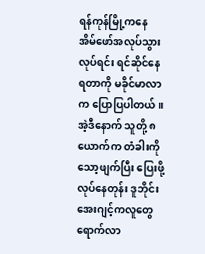ရန်ကုန်မြို့ကနေ အိမ်ဖော်အလုပ်သွားလုပ်ရင်း ရင်ဆိုင်နေရတာကို မခိုင်မာလာက ပြောပြပါတယ်။
အဲ့ဒီနောက် သူတို့ ၈ ယောက်က တံခါးကိုသော့ဖျက်ပြီး ပြေးဖို့လုပ်နေတုန်း ဒူဘိုင်းအေးဂျင့်ကလူတွေရောက်လာ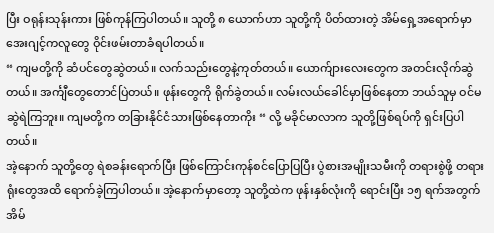ပြီး ဝရုန်းသုန်းကား ဖြစ်ကုန်ကြပါတယ်။ သူတို့ ၈ ယောက်ဟာ သူတို့ကို ပိတ်ထားတဲ့ အိမ်ရှေ့အရောက်မှာ အေးဂျင့်ကလူတွေ ဝိုင်းဖမ်းတာခံရပါတယ်။
“ ကျမတို့ကို ဆံပင်တွေဆွဲတယ်။ လက်သည်းတွေနဲ့ကုတ်တယ်။ ယောက်ျားလေးတွေက အတင်းလိုက်ဆွဲတယ်။ အင်္ကျီတွေတောင်ပြဲတယ်။ ဖုန်းတွေကို ရိုက်ခွဲတယ်။ လမ်းလယ်ခေါင်မှာဖြစ်နေတာ ဘယ်သူမှ ဝင်မဆွဲရဲကြဘူး။ ကျမတို့က တခြားနိုင်ငံသားဖြစ်နေတာကိုး “ လို့ မခိုင်မာလာက သူတို့ဖြစ်ရပ်ကို ရှင်းပြပါတယ်။
အဲ့နောက် သူတို့တွေ ရဲစခန်းရောက်ပြီး ဖြစ်ကြောင်းကုန်စင်ပြောပြပြီး ပွဲစားအမျိုးသမီးကို တရားစွဲဖို့ တရားရုံးတွေအထိ ရောက်ခဲ့ကြပါတယ်။ အဲ့နောက်မှာတော့ သူတို့ထဲက ဖုန်းနှစ်လုံးကို ရောင်းပြီး ၁၅ ရက်အတွက် အိမ်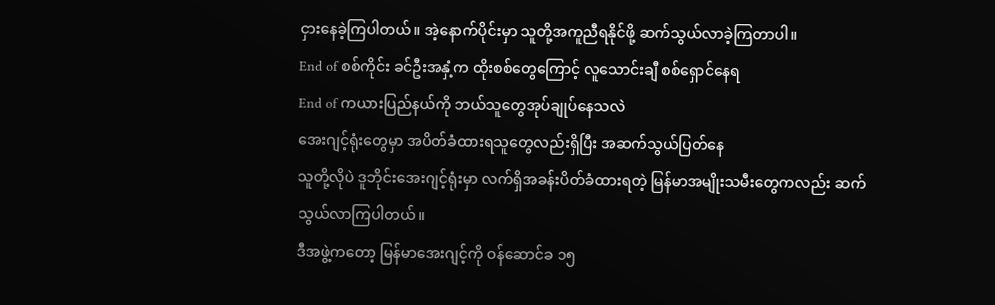ငှားနေခဲ့ကြပါတယ်။ အဲ့နောက်ပိုင်းမှာ သူတို့အကူညီရနိုင်ဖို့ ဆက်သွယ်လာခဲ့ကြတာပါ။
End of စစ်ကိုင်း ခင်ဦးအနှံ့က ထိုးစစ်တွေကြောင့် လူသောင်းချီ စစ်ရှောင်နေရ
End of ကယားပြည်နယ်ကို ဘယ်သူတွေအုပ်ချုပ်နေသလဲ
အေးဂျင့်ရုံးတွေမှာ အပိတ်ခံထားရသူတွေလည်းရှိပြီး အဆက်သွယ်ပြတ်နေ
သူတို့လိုပဲ ဒူဘိုင်းအေးဂျင့်ရုံးမှာ လက်ရှိအခန်းပိတ်ခံထားရတဲ့ မြန်မာအမျိုးသမီးတွေကလည်း ဆက်သွယ်လာကြပါတယ်။
ဒီအဖွဲ့ကတော့ မြန်မာအေးဂျင့်ကို ဝန်ဆောင်ခ ၁၅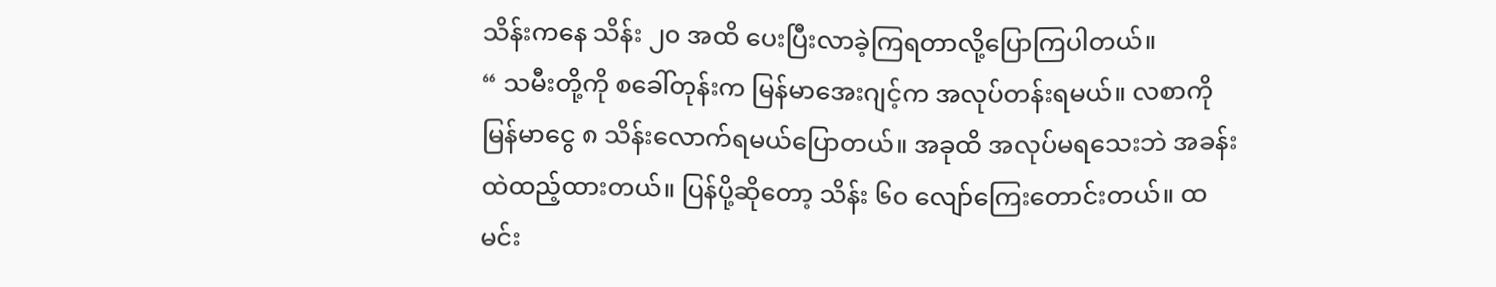သိန်းကနေ သိန်း ၂၀ အထိ ပေးပြီးလာခဲ့ကြရတာလို့ပြောကြပါတယ်။
“ သမီးတို့ကို စခေါ်တုန်းက မြန်မာအေးဂျင့်က အလုပ်တန်းရမယ်။ လစာကို မြန်မာငွေ ၈ သိန်းလောက်ရမယ်ပြောတယ်။ အခုထိ အလုပ်မရသေးဘဲ အခန်းထဲထည့်ထားတယ်။ ပြန်ပို့ဆိုတော့ သိန်း ၆၀ လျော်ကြေးတောင်းတယ်။ ထမင်း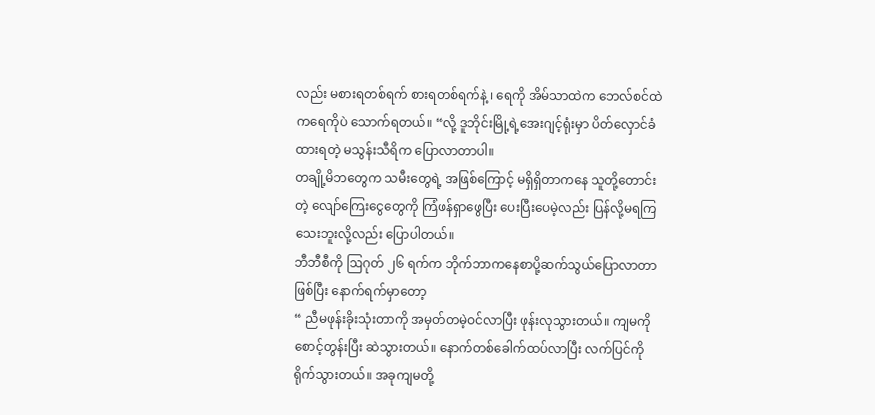လည်း မစားရတစ်ရက် စားရတစ်ရက်နဲ့ ၊ ရေကို အိမ်သာထဲက ဘေလ်စင်ထဲကရေကိုပဲ သောက်ရတယ်။ “လို့ ဒူဘိုင်းမြို့ရဲ့အေးဂျင့်ရုံးမှာ ပိတ်လှောင်ခံထားရတဲ့ မသွန်းသီရိက ပြောလာတာပါ။
တချို့မိဘတွေက သမီးတွေရဲ့ အဖြစ်ကြောင့် မရှိရှိတာကနေ သူတို့တောင်းတဲ့ လျော်ကြေးငွေတွေကို ကြံဖန်ရှာဖွေပြီး ပေးပြီးပေမဲ့လည်း ပြန်လို့မရကြသေးဘူးလို့လည်း ပြောပါတယ်။
ဘီဘီစီကို ဩဂုတ် ၂၆ ရက်က ဘိုက်ဘာကနေစာပို့ဆက်သွယ်ပြောလာတာဖြစ်ပြီး နောက်ရက်မှာတော့
“ ညီမဖုန်းခိုးသုံးတာကို အမှတ်တမဲ့ဝင်လာပြီး ဖုန်းလုသွားတယ်။ ကျမကို စောင့်တွန်းပြီး ဆဲသွားတယ်။ နောက်တစ်ခေါက်ထပ်လာပြီး လက်ပြင်ကို ရိုက်သွားတယ်။ အခုကျမတို့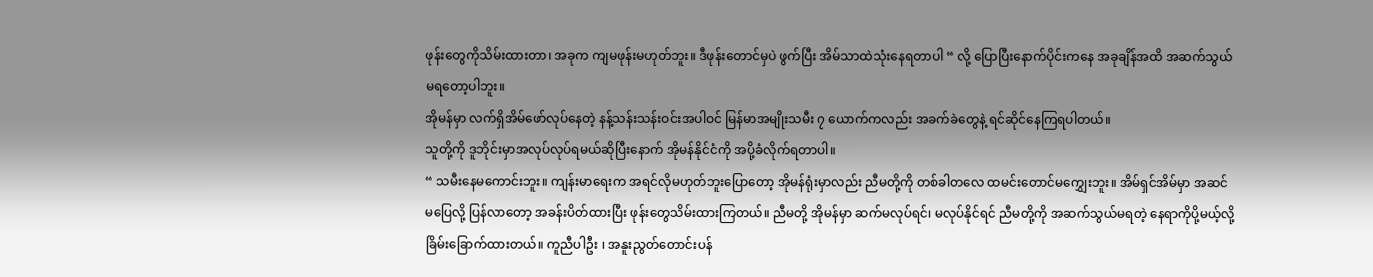ဖုန်းတွေကိုသိမ်းထားတာ၊ အခုက ကျမဖုန်းမဟုတ်ဘူး။ ဒီဖုန်းတောင်မှပဲ ဖွက်ပြီး အိမ်သာထဲသုံးနေရတာပါ “ လို့ ပြောပြီးနောက်ပိုင်းကနေ အခုချိန်အထိ အဆက်သွယ်မရတော့ပါဘူး။
အိုမန်မှာ လက်ရှိအိမ်ဖော်လုပ်နေတဲ့ နန့်သန်းသန်းဝင်းအပါဝင် မြန်မာအမျိုးသမီး ၇ ယောက်ကလည်း အခက်ခဲတွေနဲ့ ရင်ဆိုင်နေကြရပါတယ်။
သူတို့ကို ဒူဘိုင်းမှာအလုပ်လုပ်ရမယ်ဆိုပြီးနောက် အိုမန်နိုင်ငံကို အပို့ခံလိုက်ရတာပါ။
“ သမီးနေမကောင်းဘူး။ ကျန်းမာရေးက အရင်လိုမဟုတ်ဘူးပြောတော့ အိုမန်ရုံးမှာလည်း ညီမတို့ကို တစ်ခါတလေ ထမင်းတောင်မကျွှေးဘူး။ အိမ်ရှင်အိမ်မှာ အဆင်မပြေလို့ ပြန်လာတော့ အခန်းပိတ်ထားပြီး ဖုန်းတွေသိမ်းထားကြတယ်။ ညီမတို့ အိုမန်မှာ ဆက်မလုပ်ရင်၊ မလုပ်နိုင်ရင် ညီမတို့ကို အဆက်သွယ်မရတဲ့ နေရာကိုပို့မယ့်လို့ ခြိမ်းခြောက်ထားတယ်။ ကူညီပါဦး ၊ အနူးညွတ်တောင်းပန်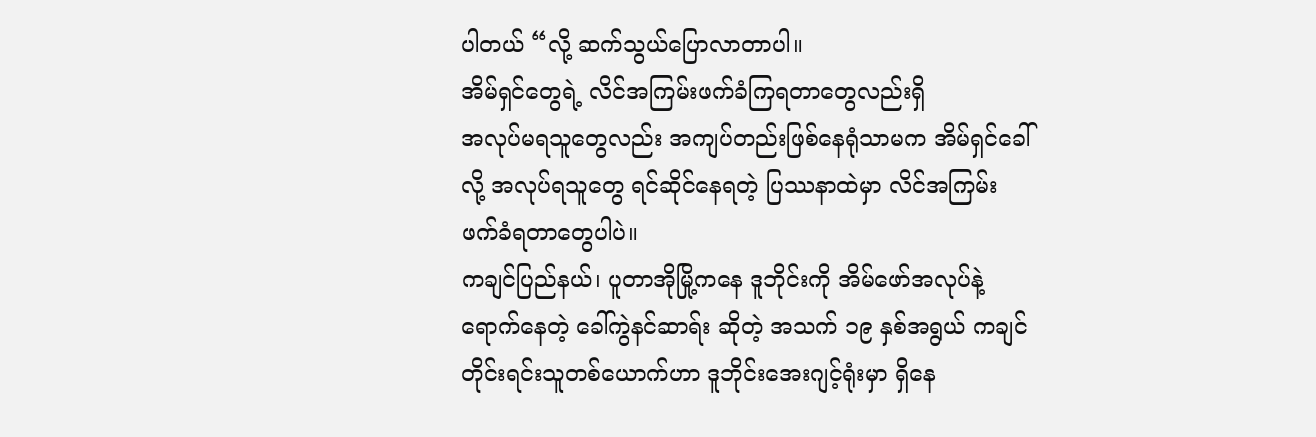ပါတယ် “လို့ ဆက်သွယ်ပြောလာတာပါ။
အိမ်ရှင်တွေရဲ့ လိင်အကြမ်းဖက်ခံကြရတာတွေလည်းရှိ
အလုပ်မရသူတွေလည်း အကျပ်တည်းဖြစ်နေရုံသာမက အိမ်ရှင်ခေါ်လို့ အလုပ်ရသူတွေ ရင်ဆိုင်နေရတဲ့ ပြဿနာထဲမှာ လိင်အကြမ်းဖက်ခံရတာတွေပါပဲ။
ကချင်ပြည်နယ်၊ ပူတာအိုမြို့ကနေ ဒူဘိုင်းကို အိမ်ဖော်အလုပ်နဲ့ ရောက်နေတဲ့ ခေါ်ကွဲနင်ဆာရ်း ဆိုတဲ့ အသက် ၁၉ နှစ်အရွယ် ကချင်တိုင်းရင်းသူတစ်ယောက်ဟာ ဒူဘိုင်းအေးဂျင့်ရုံးမှာ ရှိနေ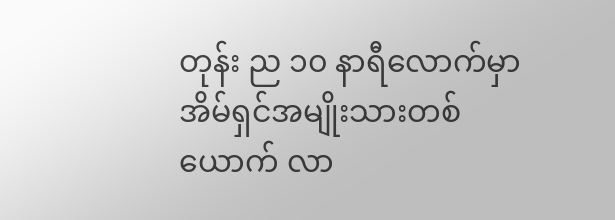တုန်း ည ၁၀ နာရီလောက်မှာ အိမ်ရှင်အမျိုးသားတစ်ယောက် လာ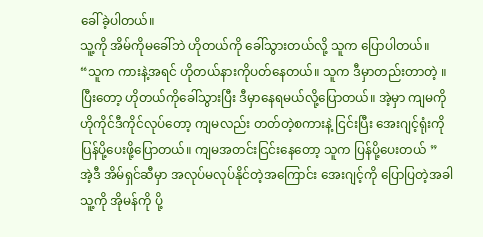ခေါ်ခဲ့ပါတယ်။
သူ့ကို အိမ်ကိုမခေါ်ဘဲ ဟိုတယ်ကို ခေါ်သွားတယ်လို့ သူက ပြောပါတယ်။
“သူက ကားနဲ့အရင် ဟိုတယ်နားကိုပတ်နေတယ်။ သူက ဒီမှာတည်းတာတဲ့ ။ ပြီးတော့ ဟိုတယ်ကိုခေါ်သွားပြီး ဒီမှာနေရမယ်လို့ပြောတယ်။ အဲ့မှာ ကျမကို ဟိုကိုင်ဒီကိုင်လုပ်တော့ ကျမလည်း တတ်တဲ့စကားနဲ့ ငြင်းပြီး အေးဂျင့်ရုံးကို ပြန်ပို့ပေးဖို့ပြောတယ်။ ကျမအတင်းငြင်းနေတော့ သူက ပြန်ပို့ပေးတယ် ”
အဲ့ဒီ အိမ်ရှင်ဆီမှာ အလုပ်မလုပ်နိုင်တဲ့အကြောင်း အေးဂျင့်ကို ပြောပြတဲ့အခါ သူ့ကို အိုမန်ကို ပို့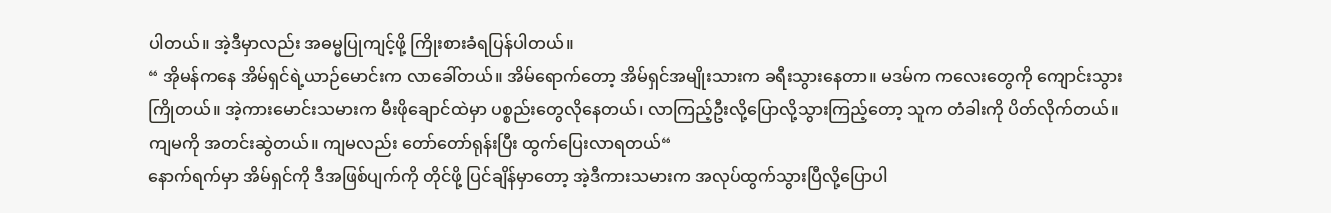ပါတယ်။ အဲ့ဒီမှာလည်း အဓမ္မပြုကျင့်ဖို့ ကြိုးစားခံရပြန်ပါတယ်။
“ အိုမန်ကနေ အိမ်ရှင်ရဲ့ယာဉ်မောင်းက လာခေါ်တယ်။ အိမ်ရောက်တော့ အိမ်ရှင်အမျိုးသားက ခရီးသွားနေတာ။ မဒမ်က ကလေးတွေကို ကျောင်းသွားကြိုတယ်။ အဲ့ကားမောင်းသမားက မီးဖိုချောင်ထဲမှာ ပစ္စည်းတွေလိုနေတယ်၊ လာကြည့်ဦးလို့ပြောလို့သွားကြည့်တော့ သူက တံခါးကို ပိတ်လိုက်တယ်။ ကျမကို အတင်းဆွဲတယ်။ ကျမလည်း တော်တော်ရုန်းပြီး ထွက်ပြေးလာရတယ်“
နောက်ရက်မှာ အိမ်ရှင်ကို ဒီအဖြစ်ပျက်ကို တိုင်ဖို့ ပြင်ချိန်မှာတော့ အဲ့ဒီကားသမားက အလုပ်ထွက်သွားပြီလို့ပြောပါ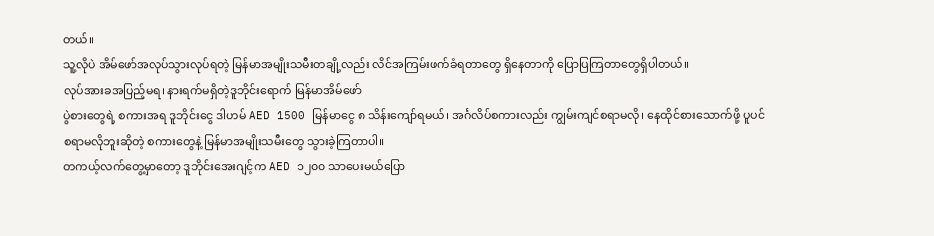တယ်။
သူ့လိုပဲ အိမ်ဖော်အလုပ်သွားလုပ်ရတဲ့ မြန်မာအမျိုးသမီးတချို့လည်း လိင်အကြမ်းဖက်ခံရတာတွေ ရှိနေတာကို ပြောပြကြတာတွေရှိပါတယ်။
လုပ်အားခအပြည့်မရ၊ နားရက်မရှိတဲ့ဒူဘိုင်းရောက် မြန်မာအိမ်ဖော်
ပွဲစားတွေရဲ့ စကားအရ ဒူဘိုင်းငွေ ဒါဟမ် AED 1500 မြန်မာငွေ ၈ သိန်းကျော်ရမယ်၊ အင်္ဂလိပ်စကားလည်း ကျွမ်းကျင်စရာမလို၊ နေထိုင်စားသောက်ဖို့ ပူပင်စရာမလိုဘူးဆိုတဲ့ စကားတွေနဲ့ မြန်မာအမျိုးသမီးတွေ သွားခဲ့ကြတာပါ။
တကယ့်လက်တွေ့မှာတော့ ဒူဘိုင်းအေးဂျင့်က AED ၁၂၀၀ သာပေးမယ်ပြော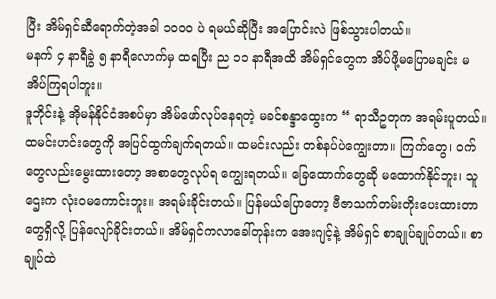ပြီး အိမ်ရှင်ဆီရောက်တဲ့အခါ ၁၀၀၀ ပဲ ရမယ်ဆိုပြီး အပြောင်းလဲ ဖြစ်သွားပါတယ်။
မနက် ၄ နာရီခွဲ ၅ နာရီလောက်မှ ထရပြီး ည ၁၁ နာရီအထိ အိမ်ရှင်တွေက အိပ်ဖို့မပြောမချင်း မအိပ်ကြရပါဘူး။
ဒူဘိုင်းနဲ့ အိုမန်နိုင်ငံအစပ်မှာ အိမ်ဖော်လုပ်နေရတဲ့ မခင်စန္ဒာထွေးက “ ရာသီဥတုက အရမ်းပူတယ်။ ထမင်းဟင်းတွေကို အပြင်ထွက်ချက်ရတယ်။ ထမင်းလည်း တစ်နပ်ပဲကျွေးတာ။ ကြက်တွေ၊ ဝက်တွေလည်းမွေးထားတော့ အစာတွေလုပ်ရ ကျွေးရတယ်။ ခြေထောက်တွေဆို မထောက်နိုင်ဘူး၊ သူဌေးက လုံးဝမကောင်းဘူး။ အရမ်းခိုင်းတယ်။ ပြန်မယ်ပြောတော့ ဗီဇာသက်တမ်းတိုးပေးထားတာတွေရှိလို့ ပြန်လျော်ခိုင်းတယ်။ အိမ်ရှင်ကလာခေါ်တုန်းက အေးဂျင့်နဲ့ အိမ်ရှင် စာချုပ်ချုပ်တယ်။ စာချုပ်ထဲ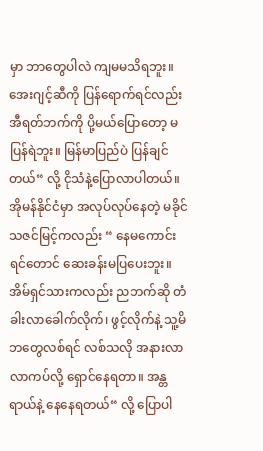မှာ ဘာတွေပါလဲ ကျမမသိရဘူး။ အေးဂျင့်ဆီကို ပြန်ရောက်ရင်လည်း အီရတ်ဘက်ကို ပို့မယ်ပြောတော့ မပြန်ရဲဘူး။ မြန်မာပြည်ပဲ ပြန်ချင်တယ်“ လို့ ငိုသံနဲ့ပြောလာပါတယ်။
အိုမန်နိုင်ငံမှာ အလုပ်လုပ်နေတဲ့ မခိုင်သဇင်မြင့်ကလည်း “ နေမကောင်းရင်တောင် ဆေးခန်းမပြပေးဘူး။ အိမ်ရှင်သားကလည်း ညဘက်ဆို တံခါးလာခေါက်လိုက်၊ ဖွင့်လိုက်နဲ့ သူ့မိဘတွေလစ်ရင် လစ်သလို အနားလာလာကပ်လို့ ရှောင်နေရတာ။ အန္တရာယ်နဲ့ နေနေရတယ်“ လို့ ပြောပါ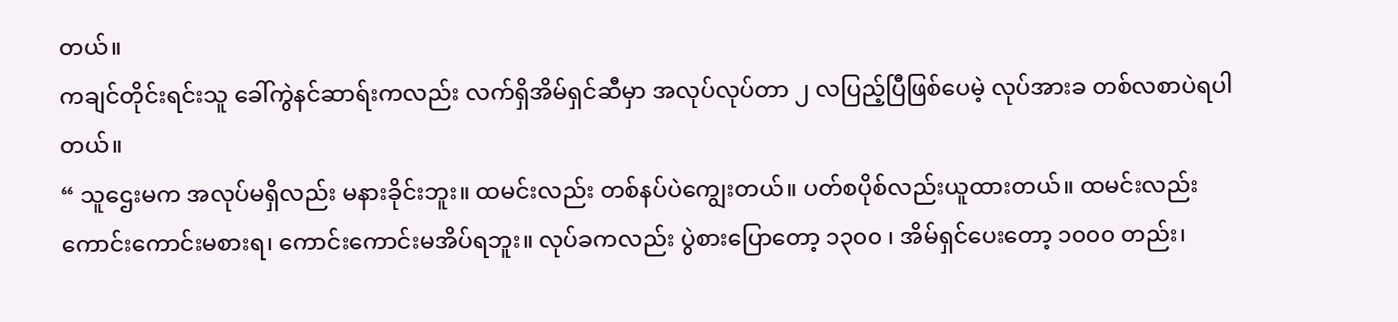တယ်။
ကချင်တိုင်းရင်းသူ ခေါ်ကွဲနင်ဆာရ်းကလည်း လက်ရှိအိမ်ရှင်ဆီမှာ အလုပ်လုပ်တာ ၂ လပြည့်ပြီဖြစ်ပေမဲ့ လုပ်အားခ တစ်လစာပဲရပါတယ်။
“ သူဌေးမက အလုပ်မရှိလည်း မနားခိုင်းဘူး။ ထမင်းလည်း တစ်နပ်ပဲကျွေးတယ်။ ပတ်စပိုစ်လည်းယူထားတယ်။ ထမင်းလည်း ကောင်းကောင်းမစားရ၊ ကောင်းကောင်းမအိပ်ရဘူး။ လုပ်ခကလည်း ပွဲစားပြောတော့ ၁၃၀၀ ၊ အိမ်ရှင်ပေးတော့ ၁၀၀၀ တည်း၊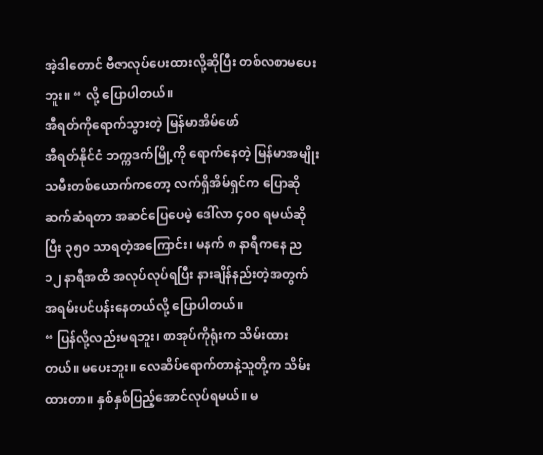အဲ့ဒါတောင် ဗီဇာလုပ်ပေးထားလို့ဆိုပြီး တစ်လစာမပေးဘူး။ “ လို့ ပြောပါတယ်။
အီရတ်ကိုရောက်သွားတဲ့ မြန်မာအိမ်ဖော်
အီရတ်နိုင်ငံ ဘက္ကဒက်မြို့ကို ရောက်နေတဲ့ မြန်မာအမျိုးသမီးတစ်ယောက်ကတော့ လက်ရှိအိမ်ရှင်က ပြောဆိုဆက်ဆံရတာ အဆင်ပြေပေမဲ့ ဒေါ်လာ ၄၀၀ ရမယ်ဆိုပြီး ၃၅၀ သာရတဲ့အကြောင်း၊ မနက် ၈ နာရီကနေ ည ၁၂ နာရီအထိ အလုပ်လုပ်ရပြီး နားချိန်နည်းတဲ့အတွက် အရမ်းပင်ပန်းနေတယ်လို့ ပြောပါတယ်။
“ ပြန်လို့လည်းမရဘူး၊ စာအုပ်ကိုရုံးက သိမ်းထားတယ်။ မပေးဘူး။ လေဆိပ်ရောက်တာနဲ့သူတို့က သိမ်းထားတာ။ နှစ်နှစ်ပြည့်အောင်လုပ်ရမယ်။ မ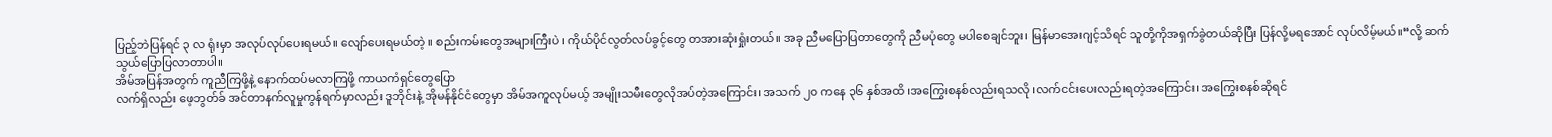ပြည့်ဘဲပြန်ရင် ၃ လ ရုံးမှာ အလုပ်လုပ်ပေးရမယ်။ လျော်ပေးရမယ်တဲ့ ။ စည်းကမ်းတွေအများကြီးပဲ ၊ ကိုယ်ပိုင်လွတ်လပ်ခွင့်တွေ တအားဆုံးရှုံးတယ်။ အခု ညီမပြောပြတာတွေကို ညီမပုံတွေ မပါစေချင်ဘူး၊ မြန်မာအေးဂျင့်သိရင် သူတို့ကိုအရှက်ခွဲတယ်ဆိုပြီး ပြန်လို့မရအောင် လုပ်လိမ့်မယ်။“လို့ ဆက်သွယ်ပြောပြလာတာပါ။
အိမ်အပြန်အတွက် ကူညီကြဖို့နဲ့ နောက်ထပ်မလာကြဖို့ ကာယကံရှင်တွေပြော
လက်ရှိလည်း ဖေ့ဘွတ်ခ် အင်တာနက်လူမှုကွန်ရက်မှာလည်း ဒူဘိုင်းနဲ့ အိုမန်နိုင်ငံတွေမှာ အိမ်အကူလုပ်မယ့် အမျိုးသမီးတွေလိုအပ်တဲ့အကြောင်း၊ အသက် ၂၀ ကနေ ၃၆ နှစ်အထိ ၊အကြွေးစနစ်လည်းရသလို ၊လက်ငင်းပေးလည်းရတဲ့အကြောင်း၊ အကြွေးစနစ်ဆိုရင်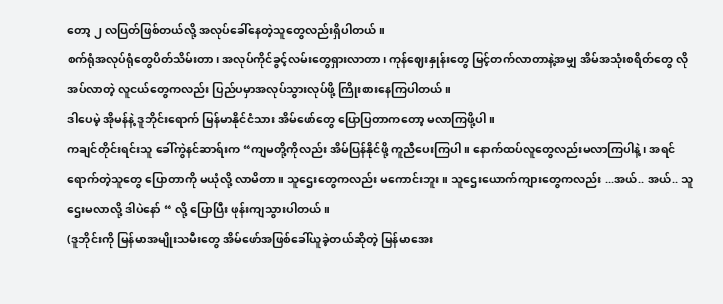တော့ ၂ လပြတ်ဖြစ်တယ်လို့ အလုပ်ခေါ်နေတဲ့သူတွေလည်းရှိပါတယ်။
စက်ရုံအလုပ်ရုံတွေပိတ်သိမ်းတာ၊ အလုပ်ကိုင်ခွင့်လမ်းတွေရှားလာတာ၊ ကုန်ဈေးနှုန်းတွေ မြင့်တက်လာတာနဲ့အမျှ အိမ်အသုံးစရိတ်တွေ လိုအပ်လာတဲ့ လူငယ်တွေကလည်း ပြည်ပမှာအလုပ်သွားလုပ်ဖို့ ကြိုးစားနေကြပါတယ်။
ဒါပေမဲ့ အိုမန်နဲ့ ဒူဘိုင်းရောက် မြန်မာနိုင်ငံသား အိမ်ဖော်တွေ ပြောပြတာကတော့ မလာကြဖို့ပါ။
ကချင်တိုင်းရင်းသူ ခေါ်ကွဲနင်ဆာရ်းက “ကျမတို့ကိုလည်း အိမ်ပြန်နိုင်ဖို့ ကူညီပေးကြပါ။ နောက်ထပ်လူတွေလည်းမလာကြပါနဲ့၊ အရင်ရောက်တဲ့သူတွေ ပြောတာကို မယုံလို့ လာမိတာ။ သူဌေးတွေကလည်း မကောင်းဘူး။ သူဌေးယောက်ကျားတွေကလည်း ...အယ်.. အယ်.. သူဌေးမလာလို့ ဒါပဲနော် “ လို့ ပြောပြီး ဖုန်းကျသွားပါတယ်။
(ဒူဘိုင်းကို မြန်မာအမျိုးသမီးတွေ အိမ်ဖော်အဖြစ်ခေါ်ယူခဲ့တယ်ဆိုတဲ့ မြန်မာအေး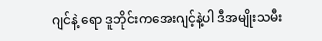ဂျင်နဲ့ ရော ဒူဘိုင်းကအေးဂျင့်နဲ့ပါ ဒီအမျိုးသမီး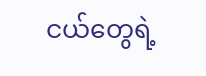ငယ်တွေရဲ့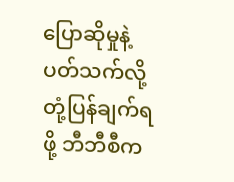ပြောဆိုမှုနဲ့ပတ်သက်လို့ တုံ့ပြန်ချက်ရဖို့ ဘီဘီစီက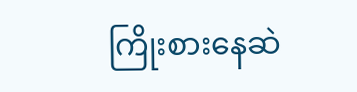ကြိုးစားနေဆဲ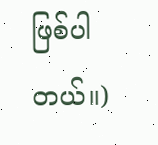ဖြစ်ပါတယ်။)